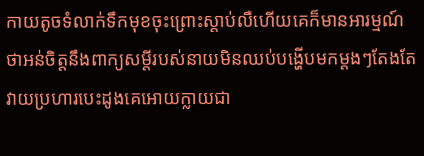កាយតូចទំលាក់ទឹកមុខចុះព្រោះស្តាប់លឺហើយគេក៏មានអារម្មណ៍ថាអន់ចិត្តនឹងពាក្យសម្តីរបស់នាយមិនឈប់បង្ហើបមកម្តងៗតែងតែវាយប្រហារបេះដូងគេអោយក្លាយជា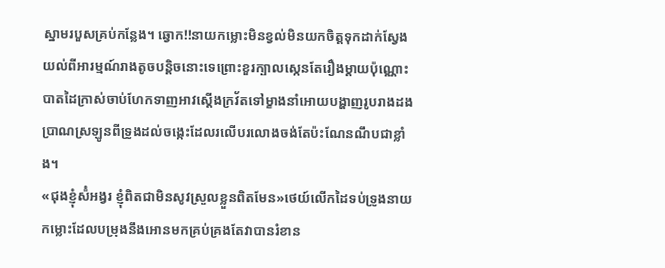ស្នាមរបួសគ្រប់កន្លែង។ ឆ្វោក!!នាយកម្លោះមិនខ្វល់មិនយកចិត្តទុកដាក់ស្វែងយល់ពីអារម្មណ៍រាងតូចបន្តិចនោះទេព្រោះខួរក្បាលស្កេនតែរឿងម្តាយប៉ុណ្ណោះ បាតដៃក្រាស់ចាប់ហែកទាញអាវស្តើងក្រវ័តទៅម្ខាងនាំអោយបង្ហាញរូបរាងដងប្រាណស្រឡូនពីទ្រូងដល់ចង្កេះដែលរលើបរលោងចង់តែប៉ះណែនណឹបជាខ្លាំង។
«ជុងខ្ញ៉ំស៉ំអង្វរ ខ្ញ៉ំពិតជាមិនសូវស្រួលខ្លួនពិតមែន»ថេយ៍លើកដៃទប់ទ្រូងនាយកម្លោះដែលបម្រុងនឹងអោនមកគ្រប់គ្រងតែវាបានរំខាន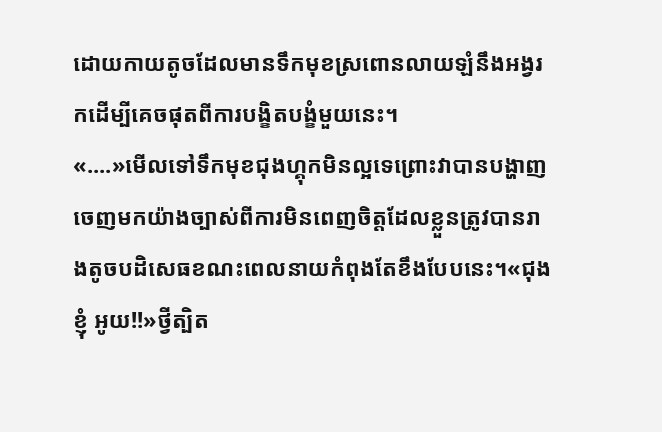ដោយកាយតូចដែលមានទឹកមុខស្រពោនលាយឡំនឹងអង្វរកដើម្បីគេចផុតពីការបង្ខិតបង្ខំមួយនេះ។
«....»មើលទៅទឹកមុខជុងហ្គុកមិនល្អទេព្រោះវាបានបង្ហាញចេញមកយ៉ាងច្បាស់ពីការមិនពេញចិត្តដែលខ្លួនត្រូវបានរាងតូចបដិសេធខណះពេលនាយកំពុងតែខឹងបែបនេះ។«ជុងខ្ញ៉ំ អូយ!!»ថ្វីត្បិត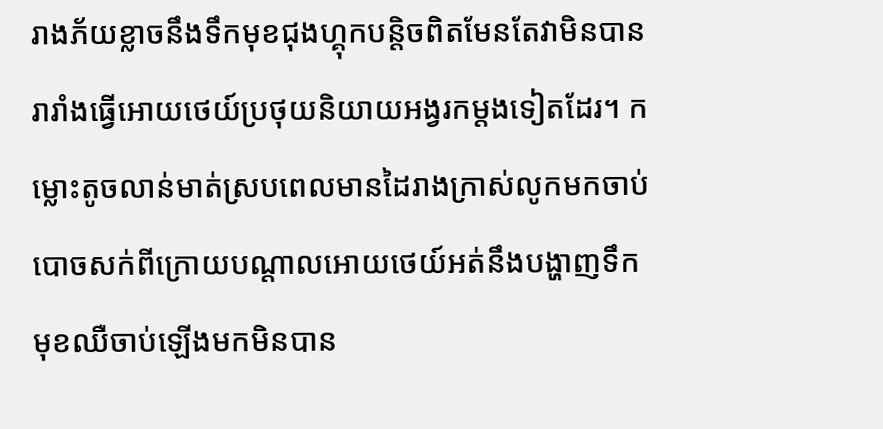រាងភ័យខ្លាចនឹងទឹកមុខជុងហ្គុកបន្តិចពិតមែនតែវាមិនបានរារាំងធ្វើអោយថេយ៍ប្រថុយនិយាយអង្វរកម្តងទៀតដែរ។ កម្លោះតូចលាន់មាត់ស្របពេលមានដៃរាងក្រាស់លូកមកចាប់បោចសក់ពីក្រោយបណ្តាលអោយថេយ៍អត់នឹងបង្ហាញទឹកមុខឈឺចាប់ឡើងមកមិនបាន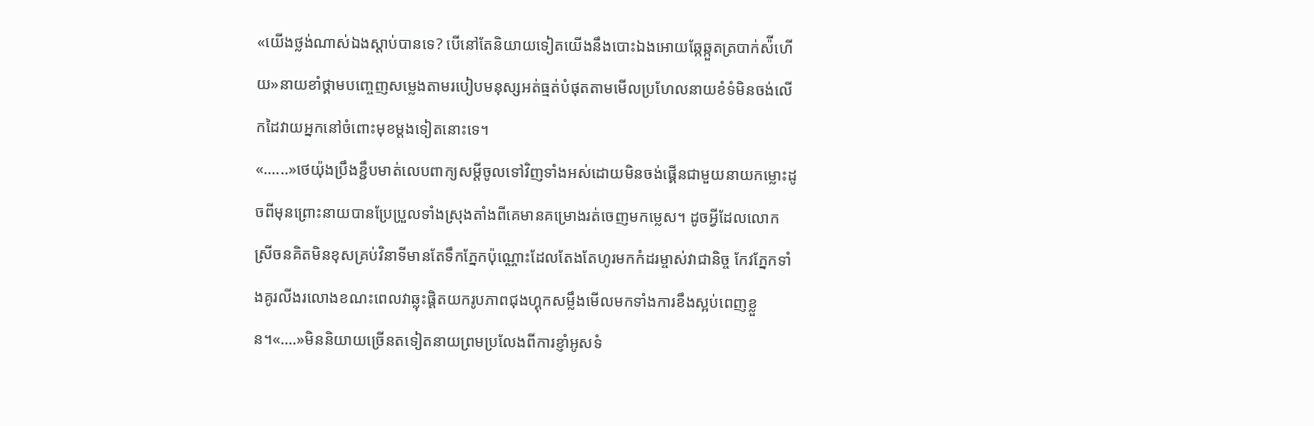«យើងថ្លង់ណាស់ឯងស្តាប់បានទេ? បើនៅតែនិយាយទៀតយើងនឹងបោះឯងអោយឆ្កែឆ្កួតត្របាក់ស៉ីហើយ»នាយខាំថ្គាមបញ្ចេញសម្លេងតាមរបៀបមនុស្សអត់ធ្មត់បំផុតតាមមើលប្រហែលនាយខំទំមិនចង់លើកដៃវាយអ្នកនៅចំពោះមុខម្តងទៀតនោះទេ។
«......»ថេយ៉ុងប្រឹងខ្ជឹបមាត់លេបពាក្យសម្តីចូលទៅវិញទាំងអស់ដោយមិនចង់ផ្គើនជាមួយនាយកម្លោះដូចពីមុនព្រោះនាយបានប្រែប្រួលទាំងស្រុងតាំងពីគេមានគម្រោងរត់ចេញមកម្លេស។ ដូចអ្វីដែលលោកស្រីចនគិតមិនខុសគ្រប់វិនាទីមានតែទឹកភ្នែកប៉ុណ្ណោះដែលតែងតែហូរមកកំដរម្ចាស់វាជានិច្ច កែវភ្នែកទាំងគូរលីងរលោងខណះពេលវាឆ្លុះផ្តិតយករូបភាពជុងហ្គុកសម្លឹងមើលមកទាំងការខឹងស្អប់ពេញខ្លួន។«....»មិននិយាយច្រើនតទៀតនាយព្រមប្រលែងពីការខ្ញាំអូសទំ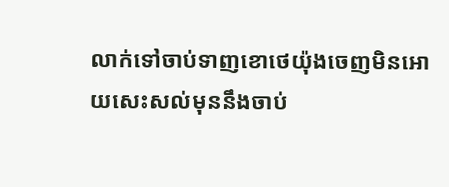លាក់ទៅចាប់ទាញខោថេយ៉ុងចេញមិនអោយសេះសល់មុននឹងចាប់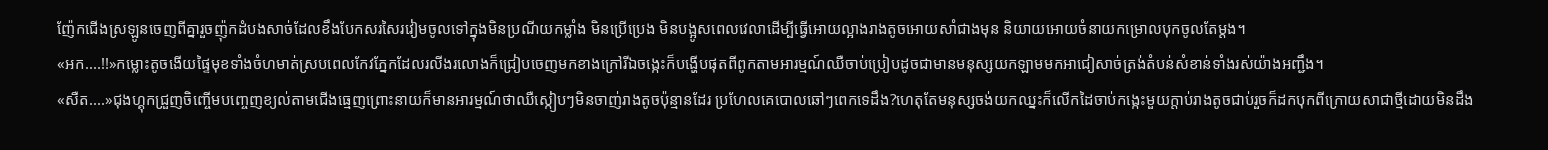ញ៉ែកជើងស្រឡូនចេញពីគ្នារួចញ៉ុកដំបងសាច់ដែលខឹងបែកសរសៃរវៀមចូលទៅក្នុងមិនប្រណីយកម្លាំង មិនប្រើប្រេង មិនបង្អូសពេលវេលាដើម្បីធ្វើអោយល្អាងរាងតូចអោយសាំជាងមុន និយាយអោយចំនាយកម្រោលបុកចូលតែម្តង។
«អក....!!»កម្លោះតូចងើយផ្ទៃមុខទាំងចំហមាត់ស្របពេលកែវភ្នែកដែលរលីងរលោងក៏ជ្រៀបចេញមកខាងក្រៅរីឯចង្កេះក៏បង្ហើបផុតពីពូកតាមអារម្មណ៍ឈឺចាប់ប្រៀបដូចជាមានមនុស្សយកឡាមមកអាជៀសាច់ត្រង់តំបន់សំខាន់ទាំងរស់យ៉ាងអញ្ជឹង។
«សឺត....»ជុងហ្គុកជ្រួញចិញ្ចើមបញ្ចេញខ្យល់តាមជើងធ្មេញព្រោះនាយក៏មានអារម្មណ៍ថាឈឺស្កៀបៗមិនចាញ់រាងតូចប៉ុន្មានដែរ ប្រហែលគេបោលឆៅៗពេកទេដឹង?ហេតុតែមនុស្សចង់យកឈ្នះក៏លើកដៃចាប់កង្កេះមួយក្តាប់រាងតូចជាប់រួចក៏ដកបុកពីក្រោយសាជាថ្មីដោយមិនដឹង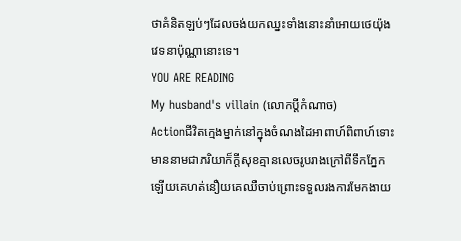ថាគំនិតឡប់ៗដែលចង់យកឈ្នះទាំងនោះនាំអោយថេយ៉ុងវេទនាប៉ុណ្ណានោះទេ។
YOU ARE READING
My husband's villain (លោកប្តីកំណាច)
Actionជីវិតក្មេងម្នាក់នៅក្នុងចំណងដៃអាពាហ៍ពិពាហ៍ទោះមាននាមជាភរិយាក៏ក្តីសុខគ្មានលេចរូបរាងក្រៅពីទឹកភ្នែកឡើយគេហត់នឿយគេឈឺចាប់ព្រោះទទួលរងការមែកងាយ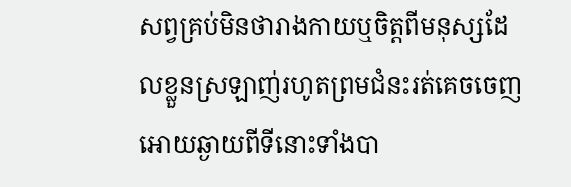សព្វគ្រប់មិនថារាងកាយឬចិត្តពីមនុស្សដែលខ្លួនស្រឡាញ់រហូតព្រមជំនះរត់គេចចេញអោយឆ្ងាយពីទីនោះទាំងបា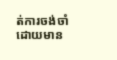ត់ការចង់ចាំដោយមាន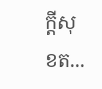ក្តីសុខត...